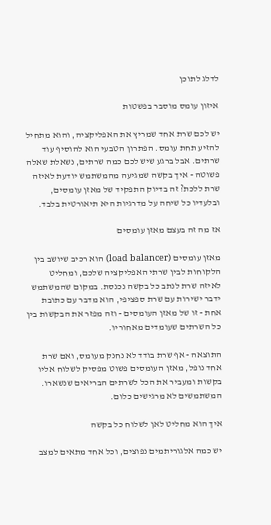לדלג לתוכן

איזון עומס מוסבר בפשטות

יש לכם שרת אחד שמריץ את האפליקציה, והוא מתחיל להזיע תחת עומס. הפתרון הטבעי הוא להוסיף עוד שרתים. אבל ברגע שיש לכם כמה שרתים, נשאלת שאלה פשוטה - איך בקשה שמגיעה מהמשתמש יודעת לאיזה שרת ללכת? זה בדיוק התפקיד של מאזן עומסים, ובלעדיו כל שיחה על מדרגיות היא תיאורטית בלבד.

אז מה זה בעצם מאזן עומסים

מאזן עומסים (load balancer) הוא רכיב שיושב בין הלקוחות לבין שרתי האפליקציה שלכם, ומחליט לאיזה שרת לנתב כל בקשה נכנסת. במקום שהמשתמש ידבר ישירות עם שרת ספציפי, הוא מדבר עם כתובת אחת - זו של מאזן העומסים - וזה מפזר את הבקשות בין כל השרתים שעומדים מאחוריו.

התוצאה - אף שרת בודד לא נחנק מעומס, ואם שרת אחד נופל, מאזן העומסים פשוט מפסיק לשלוח אליו בקשות ומעביר את הכל לשרתים הבריאים שנשארו. המשתמשים לא מרגישים כלום.

איך הוא מחליט לאן לשלוח כל בקשה

יש כמה אלגוריתמים נפוצים, וכל אחד מתאים למצב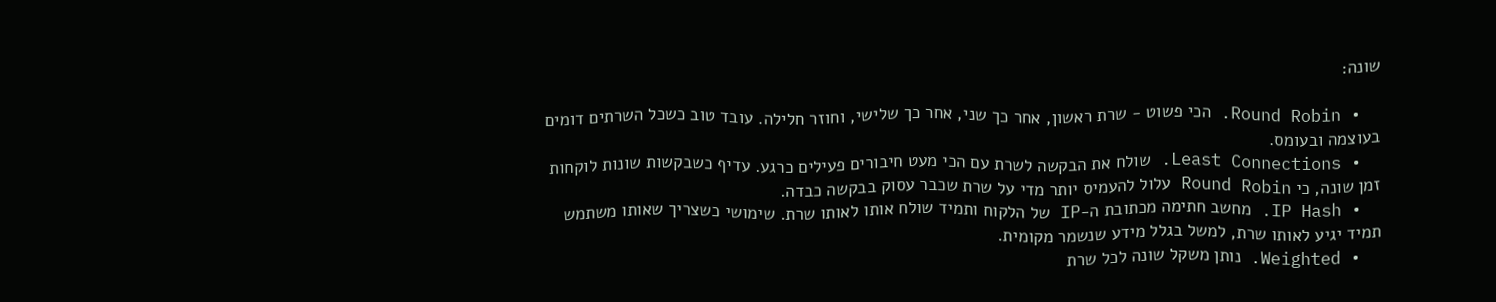שונה:

  • Round Robin. הכי פשוט - שרת ראשון, אחר כך שני, אחר כך שלישי, וחוזר חלילה. עובד טוב כשכל השרתים דומים בעוצמה ובעומס.
  • Least Connections. שולח את הבקשה לשרת עם הכי מעט חיבורים פעילים כרגע. עדיף כשבקשות שונות לוקחות זמן שונה, כי Round Robin עלול להעמיס יותר מדי על שרת שכבר עסוק בבקשה כבדה.
  • IP Hash. מחשב חתימה מכתובת ה-IP של הלקוח ותמיד שולח אותו לאותו שרת. שימושי כשצריך שאותו משתמש תמיד יגיע לאותו שרת, למשל בגלל מידע שנשמר מקומית.
  • Weighted. נותן משקל שונה לכל שרת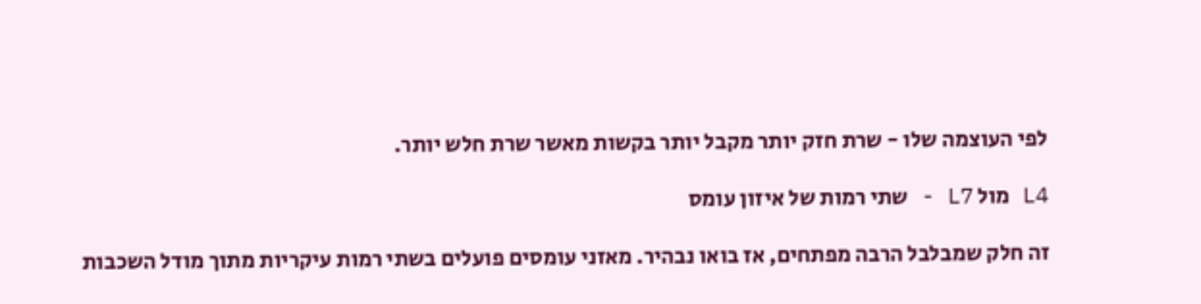לפי העוצמה שלו - שרת חזק יותר מקבל יותר בקשות מאשר שרת חלש יותר.

L4 מול L7 - שתי רמות של איזון עומס

זה חלק שמבלבל הרבה מפתחים, אז בואו נבהיר. מאזני עומסים פועלים בשתי רמות עיקריות מתוך מודל השכבות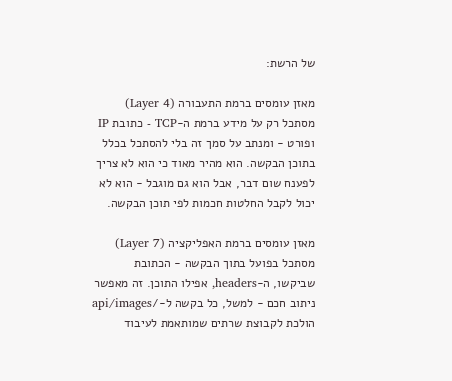של הרשת:

מאזן עומסים ברמת התעבורה (Layer 4) מסתכל רק על מידע ברמת ה-TCP - כתובת IP ופורט - ומנתב על סמך זה בלי להסתכל בכלל בתוכן הבקשה. הוא מהיר מאוד כי הוא לא צריך לפענח שום דבר, אבל הוא גם מוגבל - הוא לא יכול לקבל החלטות חכמות לפי תוכן הבקשה.

מאזן עומסים ברמת האפליקציה (Layer 7) מסתכל בפועל בתוך הבקשה - הכתובת שביקשו, ה-headers, אפילו התוכן. זה מאפשר ניתוב חכם - למשל, כל בקשה ל-/api/images הולכת לקבוצת שרתים שמותאמת לעיבוד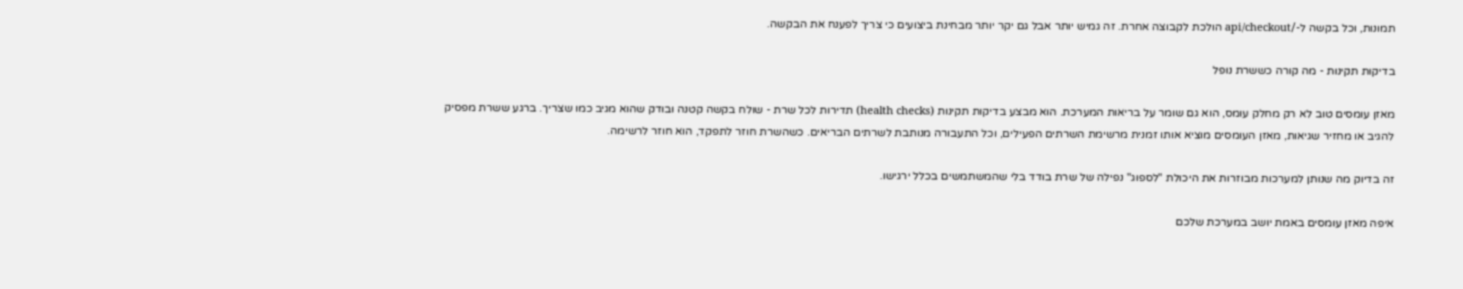תמונות, וכל בקשה ל-/api/checkout הולכת לקבוצה אחרת. זה גמיש יותר אבל גם יקר יותר מבחינת ביצועים כי צריך לפענח את הבקשה.

בדיקות תקינות - מה קורה כששרת נופל

מאזן עומסים טוב לא רק מחלק עומס, הוא גם שומר על בריאות המערכת. הוא מבצע בדיקות תקינות (health checks) תדירות לכל שרת - שולח בקשה קטנה ובודק שהוא מגיב כמו שצריך. ברגע ששרת מפסיק להגיב או מחזיר שגיאות, מאזן העומסים מוציא אותו זמנית מרשימת השרתים הפעילים, וכל התעבורה מנותבת לשרתים הבריאים. כשהשרת חוזר לתפקד, הוא חוזר לרשימה.

זה בדיוק מה שנותן למערכות מבוזרות את היכולת "לספוג" נפילה של שרת בודד בלי שהמשתמשים בכלל ירגישו.

איפה מאזן עומסים באמת יושב במערכת שלכם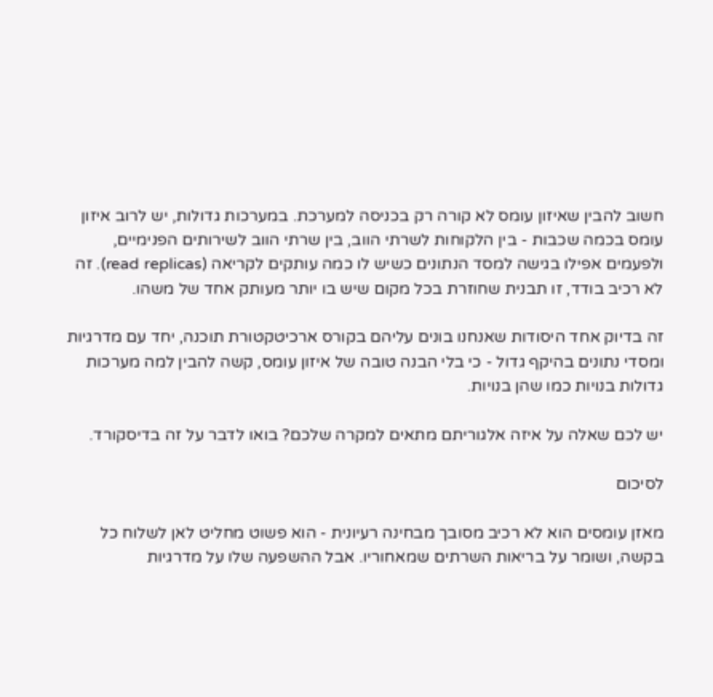חשוב להבין שאיזון עומס לא קורה רק בכניסה למערכת. במערכות גדולות, יש לרוב איזון עומס בכמה שכבות - בין הלקוחות לשרתי הווב, בין שרתי הווב לשירותים הפנימיים, ולפעמים אפילו בגישה למסד הנתונים כשיש לו כמה עותקים לקריאה (read replicas). זה לא רכיב בודד, זו תבנית שחוזרת בכל מקום שיש בו יותר מעותק אחד של משהו.

זה בדיוק אחד היסודות שאנחנו בונים עליהם בקורס ארכיטקטורת תוכנה, יחד עם מדרגיות ומסדי נתונים בהיקף גדול - כי בלי הבנה טובה של איזון עומס, קשה להבין למה מערכות גדולות בנויות כמו שהן בנויות.

יש לכם שאלה על איזה אלגוריתם מתאים למקרה שלכם? בואו לדבר על זה בדיסקורד.

לסיכום

מאזן עומסים הוא לא רכיב מסובך מבחינה רעיונית - הוא פשוט מחליט לאן לשלוח כל בקשה, ושומר על בריאות השרתים שמאחוריו. אבל ההשפעה שלו על מדרגיות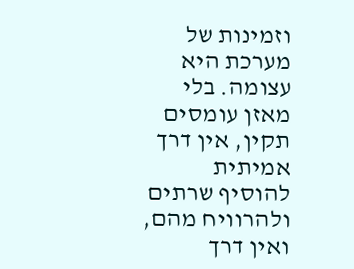וזמינות של מערכת היא עצומה. בלי מאזן עומסים תקין, אין דרך אמיתית להוסיף שרתים ולהרוויח מהם, ואין דרך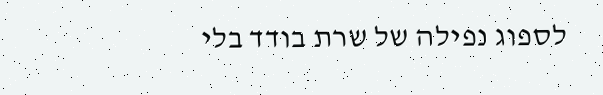לספוג נפילה של שרת בודד בלי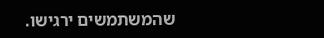שהמשתמשים ירגישו.